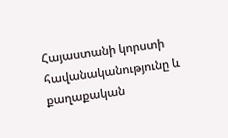Հայաստանի կորստի հավանականությունը և քաղաքական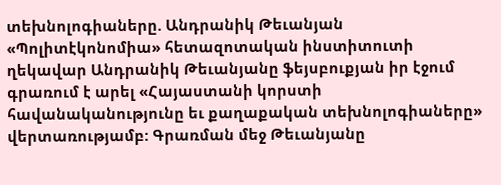տեխնոլոգիաները. Անդրանիկ Թեւանյան
«Պոլիտէկոնոմիա» հետազոտական ինստիտուտի ղեկավար Անդրանիկ Թեւանյանը ֆեյսբուքյան իր էջում գրառում է արել «Հայաստանի կորստի հավանականությունը եւ քաղաքական տեխնոլոգիաները» վերտառությամբ: Գրառման մեջ Թեւանյանը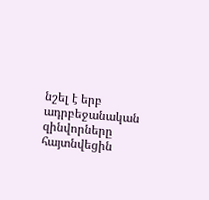նշել է երբ ադրբեջանական զինվորները հայտնվեցին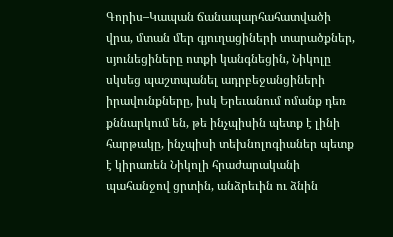Գորիս–Կապան ճանապարհահատվածի վրա, մտան մեր գյուղացիների տարածքներ, սյունեցիները ոտքի կանգնեցին, Նիկոլը սկսեց պաշտպանել ադրբեջանցիների իրավունքները, իսկ Երեւանում ոմանք դեռ քննարկում են, թե ինչպիսին պետք է լինի հարթակը, ինչպիսի տեխնոլոգիաներ պետք է կիրառեն Նիկոլի հրաժարականի պահանջով ցրտին, անձրեւին ու ձնին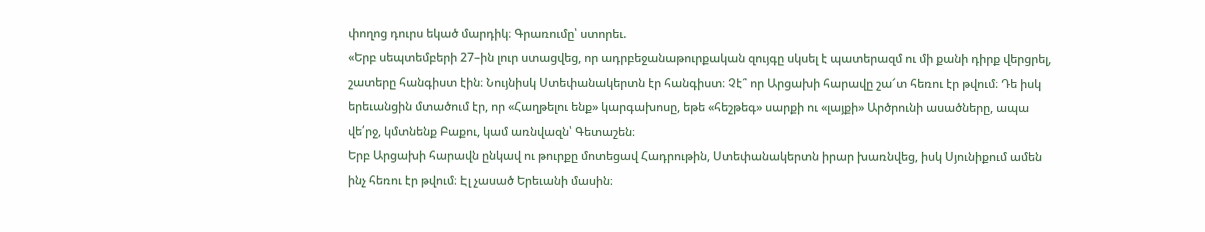փողոց դուրս եկած մարդիկ։ Գրառումը՝ ստորեւ.
«Երբ սեպտեմբերի 27–ին լուր ստացվեց, որ ադրբեջանաթուրքական զույգը սկսել է պատերազմ ու մի քանի դիրք վերցրել, շատերը հանգիստ էին։ Նույնիսկ Ստեփանակերտն էր հանգիստ։ Չէ՞ որ Արցախի հարավը շա՜տ հեռու էր թվում։ Դե իսկ երեւանցին մտածում էր, որ «Հաղթելու ենք» կարգախոսը, եթե «հեշթեգ» սարքի ու «լայքի» Արծրունի ասածները, ապա վե՛րջ, կմտնենք Բաքու, կամ առնվազն՝ Գետաշեն։
Երբ Արցախի հարավն ընկավ ու թուրքը մոտեցավ Հադրութին, Ստեփանակերտն իրար խառնվեց, իսկ Սյունիքում ամեն ինչ հեռու էր թվում։ Էլ չասած Երեւանի մասին։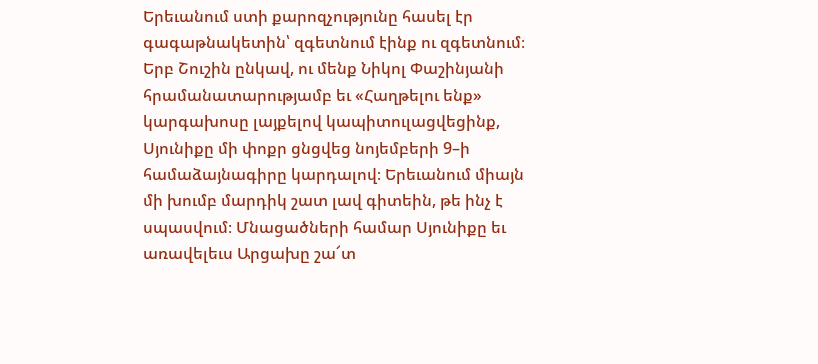Երեւանում ստի քարոզչությունը հասել էր գագաթնակետին՝ զգետնում էինք ու զգետնում։
Երբ Շուշին ընկավ, ու մենք Նիկոլ Փաշինյանի հրամանատարությամբ եւ «Հաղթելու ենք» կարգախոսը լայքելով կապիտուլացվեցինք, Սյունիքը մի փոքր ցնցվեց նոյեմբերի 9–ի համաձայնագիրը կարդալով։ Երեւանում միայն մի խումբ մարդիկ շատ լավ գիտեին, թե ինչ է սպասվում։ Մնացածների համար Սյունիքը եւ առավելեւս Արցախը շա՜տ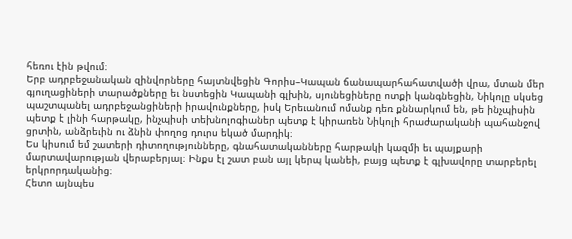հեռու էին թվում։
Երբ ադրբեջանական զինվորները հայտնվեցին Գորիս–Կապան ճանապարհահատվածի վրա, մտան մեր գյուղացիների տարածքները եւ նստեցին Կապանի գլխին, սյունեցիները ոտքի կանգնեցին, Նիկոլը սկսեց պաշտպանել ադրբեջանցիների իրավունքները, իսկ Երեւանում ոմանք դեռ քննարկում են, թե ինչպիսին պետք է լինի հարթակը, ինչպիսի տեխնոլոգիաներ պետք է կիրառեն Նիկոլի հրաժարականի պահանջով ցրտին, անձրեւին ու ձնին փողոց դուրս եկած մարդիկ։
Ես կիսում եմ շատերի դիտողությունները, գնահատականները հարթակի կազմի եւ պայքարի մարտավարության վերաբերյալ։ Ինքս էլ շատ բան այլ կերպ կանեի, բայց պետք է գլխավորը տարբերել երկրորդականից։
Հետո այնպես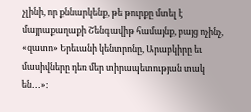չլինի, որ քննարկենք, թե թուրքը մտել է մայրաքաղաքի Շենգավիթ համայնք, բայց ոչինչ, «զատո» Երեւանի կենտրոնը, Արաբկիրը եւ մասիվները դեռ մեր տիրապետության տակ են․․․»: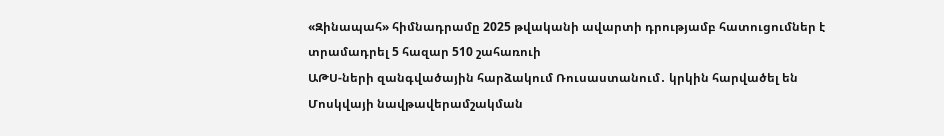«Զինապահ» հիմնադրամը 2025 թվականի ավարտի դրությամբ հատուցումներ է տրամադրել 5 հազար 510 շահառուի
ԱԹՍ-ների զանգվածային հարձակում Ռուսաստանում․ կրկին հարվածել են Մոսկվայի նավթավերամշակման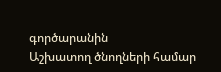գործարանին
Աշխատող ծնողների համար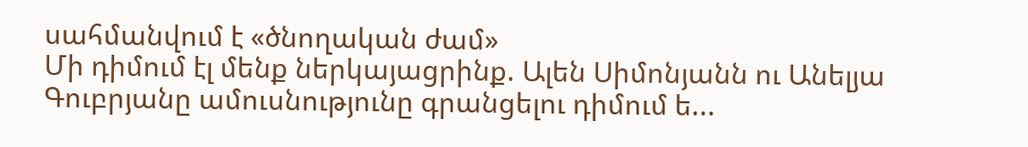սահմանվում է «ծնողական ժամ»
Մի դիմում էլ մենք ներկայացրինք. Ալեն Սիմոնյանն ու Անելյա Գուբրյանը ամուսնությունը գրանցելու դիմում ե...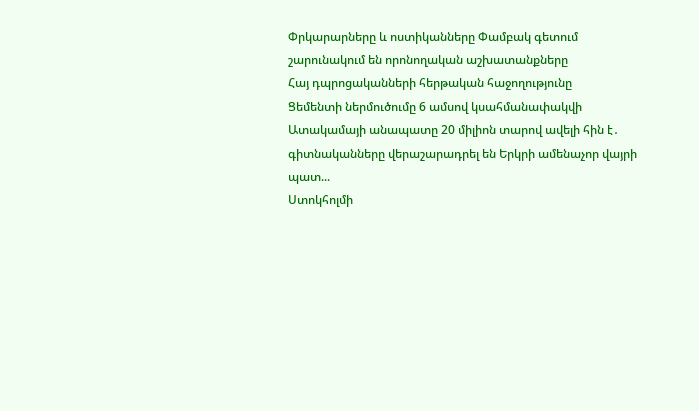Փրկարարները և ոստիկանները Փամբակ գետում շարունակում են որոնողական աշխատանքները
Հայ դպրոցականների հերթական հաջողությունը
Ցեմենտի ներմուծումը 6 ամսով կսահմանափակվի
Ատակամայի անապատը 20 միլիոն տարով ավելի հին է․ գիտնականները վերաշարադրել են Երկրի ամենաչոր վայրի պատ...
Ստոկհոլմի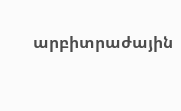արբիտրաժային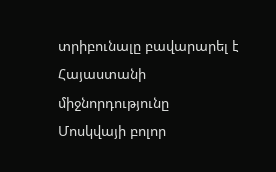տրիբունալը բավարարել է Հայաստանի միջնորդությունը
Մոսկվայի բոլոր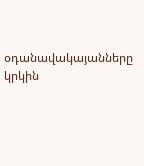օդանավակայանները կրկին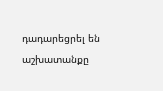դադարեցրել են աշխատանքը